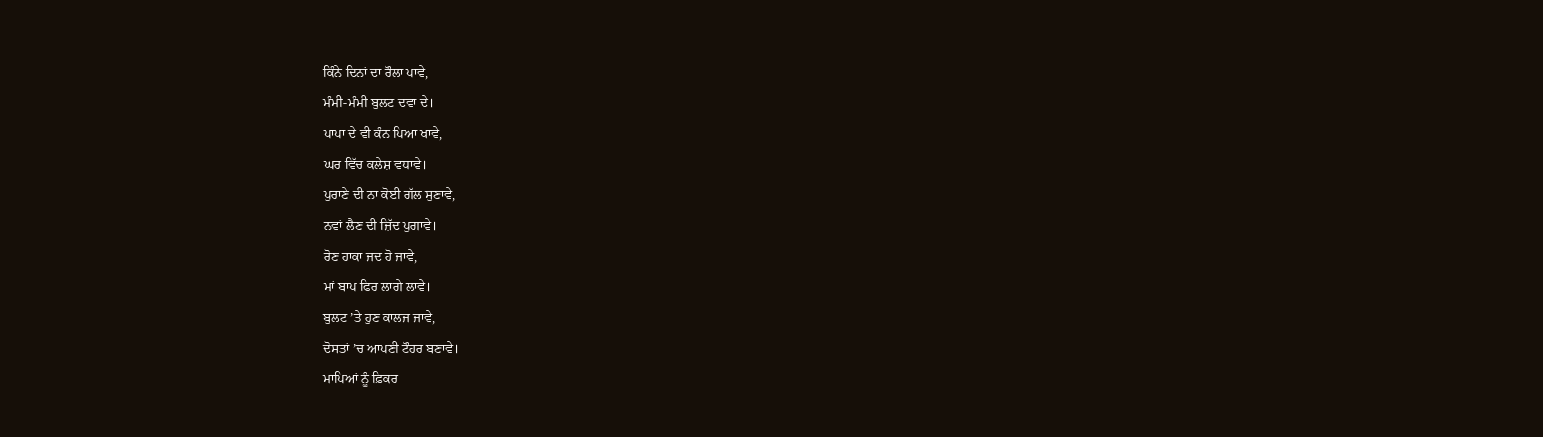ਕਿੰਨੇ ਦਿਨਾਂ ਦਾ ਰੌਲਾ ਪਾਵੇ,
ਮੰਮੀ-ਮੰਮੀ ਬੁਲਟ ਦਵਾ ਦੇ।
ਪਾਪਾ ਦੇ ਵੀ ਕੰਨ ਪਿਆ ਖਾਵੇ,
ਘਰ ਵਿੱਚ ਕਲੇਸ਼ ਵਧਾਵੇ।
ਪੁਰਾਣੇ ਦੀ ਨਾ ਕੋਈ ਗੱਲ ਸੁਣਾਵੇ,
ਨਵਾਂ ਲੈਣ ਦੀ ਜ਼ਿੱਦ ਪੁਗਾਵੇ।
ਰੋਣ ਹਾਕਾ ਜਦ ਹੋ ਜਾਵੇ,
ਮਾਂ ਬਾਪ ਫਿਰ ਲਾਗੇ ਲਾਵੇ।
ਬੁਲਟ ’ਤੇ ਹੁਣ ਕਾਲਜ ਜਾਵੇ,
ਦੋਸਤਾਂ ’ਚ ਆਪਣੀ ਟੌਹਰ ਬਣਾਵੇ।
ਮਾਪਿਆਂ ਨੂੰ ਫ਼ਿਕਰ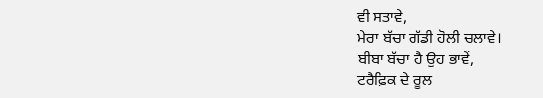ਵੀ ਸਤਾਵੇ,
ਮੇਰਾ ਬੱਚਾ ਗੱਡੀ ਹੋਲੀ ਚਲਾਵੇ।
ਬੀਬਾ ਬੱਚਾ ਹੈ ਉਹ ਭਾਵੇਂ,
ਟਰੈਫ਼ਿਕ ਦੇ ਰੂਲ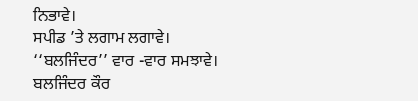ਨਿਭਾਵੇ।
ਸਪੀਡ ’ਤੇ ਲਗਾਮ ਲਗਾਵੇ।
‘‘ਬਲਜਿੰਦਰ’’ ਵਾਰ -ਵਾਰ ਸਮਝਾਵੇ।
ਬਲਜਿੰਦਰ ਕੌਰ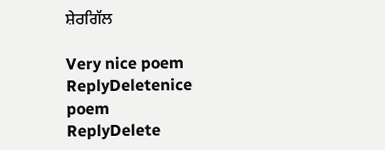ਸ਼ੇਰਗਿੱਲ

Very nice poem
ReplyDeletenice poem
ReplyDelete